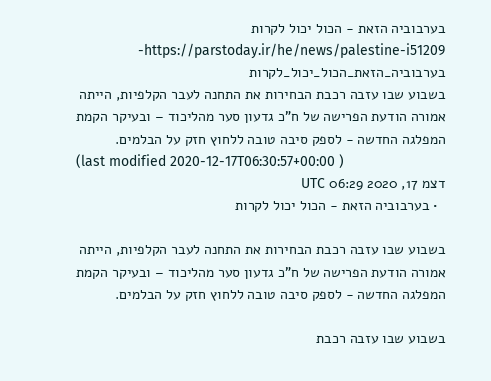בערבוביה הזאת - הכול יכול לקרות
https://parstoday.ir/he/news/palestine-i51209-בערבוביה_הזאת_הכול_יכול_לקרות
בשבוע שבו עזבה רכבת הבחירות את התחנה לעבר הקלפיות, הייתה אמורה הודעת הפרישה של ח"כ גדעון סער מהליכוד – ובעיקר הקמת המפלגה החדשה - לספק סיבה טובה ללחוץ חזק על הבלמים.
(last modified 2020-12-17T06:30:57+00:00 )
דצמ 17, 2020 06:29 UTC
  • בערבוביה הזאת - הכול יכול לקרות

בשבוע שבו עזבה רכבת הבחירות את התחנה לעבר הקלפיות, הייתה אמורה הודעת הפרישה של ח"כ גדעון סער מהליכוד – ובעיקר הקמת המפלגה החדשה - לספק סיבה טובה ללחוץ חזק על הבלמים.

בשבוע שבו עזבה רכבת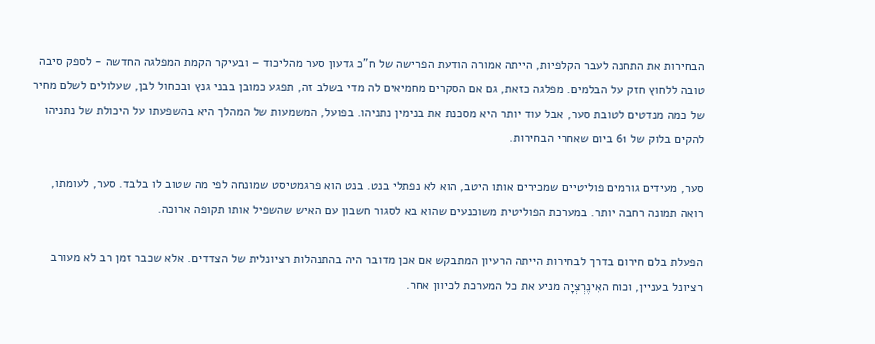הבחירות את התחנה לעבר הקלפיות, הייתה אמורה הודעת הפרישה של ח"כ גדעון סער מהליכוד – ובעיקר הקמת המפלגה החדשה - לספק סיבה טובה ללחוץ חזק על הבלמים. מפלגה כזאת, גם אם הסקרים מחמיאים לה מדי בשלב זה, תפגע כמובן בבני גנץ ובכחול לבן, שעלולים לשלם מחיר של כמה מנדטים לטובת סער, אבל עוד יותר היא מסכנת את בנימין נתניהו. בפועל, המשמעות של המהלך היא בהשפעתו על היכולת של נתניהו להקים בלוק של 61 ביום שאחרי הבחירות.

סער, מעידים גורמים פוליטיים שמכירים אותו היטב, הוא לא נפתלי בנט. בנט הוא פרגמטיסט שמונחה לפי מה שטוב לו בלבד. סער, לעומתו, רואה תמונה רחבה יותר. במערכת הפוליטית משוכנעים שהוא בא לסגור חשבון עם האיש שהשפיל אותו תקופה ארוכה.

הפעלת בלם חירום בדרך לבחירות הייתה הרעיון המתבקש אם אכן מדובר היה בהתנהלות רציונלית של הצדדים. אלא שכבר זמן רב לא מעורב רציונל בעניין, וכוח האִינֶרְצְיָה מניע את כל המערכת לכיוון אחר.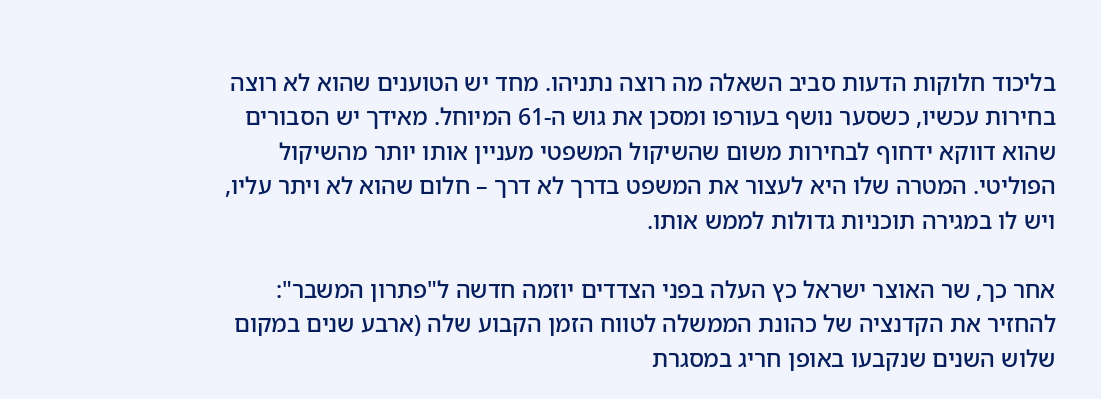בליכוד חלוקות הדעות סביב השאלה מה רוצה נתניהו. מחד יש הטוענים שהוא לא רוצה בחירות עכשיו, כשסער נושף בעורפו ומסכן את גוש ה-61 המיוחל. מאידך יש הסבורים שהוא דווקא ידחוף לבחירות משום שהשיקול המשפטי מעניין אותו יותר מהשיקול הפוליטי. המטרה שלו היא לעצור את המשפט בדרך לא דרך – חלום שהוא לא ויתר עליו, ויש לו במגירה תוכניות גדולות לממש אותו.

אחר כך, שר האוצר ישראל כץ העלה בפני הצדדים יוזמה חדשה ל"פתרון המשבר": להחזיר את הקדנציה של כהונת הממשלה לטווח הזמן הקבוע שלה (ארבע שנים במקום שלוש השנים שנקבעו באופן חריג במסגרת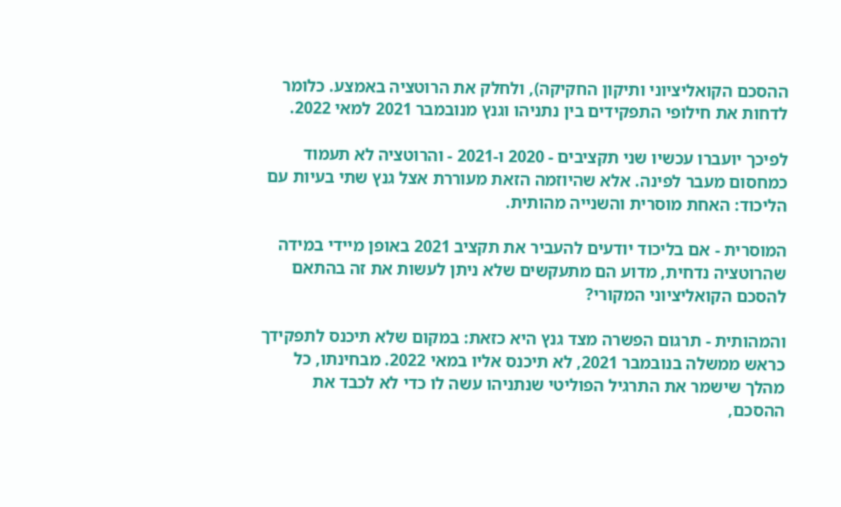ההסכם הקואליציוני ותיקון החקיקה), ולחלק את הרוטציה באמצע. כלומר לדחות את חילופי התפקידים בין נתניהו וגנץ מנובמבר 2021 למאי 2022.

לפיכך יועברו עכשיו שני תקציבים - 2020 ו-2021 - והרוטציה לא תעמוד כמחסום מעבר לפינה. אלא שהיוזמה הזאת מעוררת אצל גנץ שתי בעיות עם הליכוד: האחת מוסרית והשנייה מהותית.

המוסרית - אם בליכוד יודעים להעביר את תקציב 2021 באופן מיידי במידה שהרוטציה נדחית, מדוע הם מתעקשים שלא ניתן לעשות את זה בהתאם להסכם הקואליציוני המקורי?

והמהותית - תרגום הפשרה מצד גנץ היא כזאת: במקום שלא תיכנס לתפקידך כראש ממשלה בנובמבר 2021, לא תיכנס אליו במאי 2022. מבחינתו, כל מהלך שישמר את התרגיל הפוליטי שנתניהו עשה לו כדי לא לכבד את ההסכם,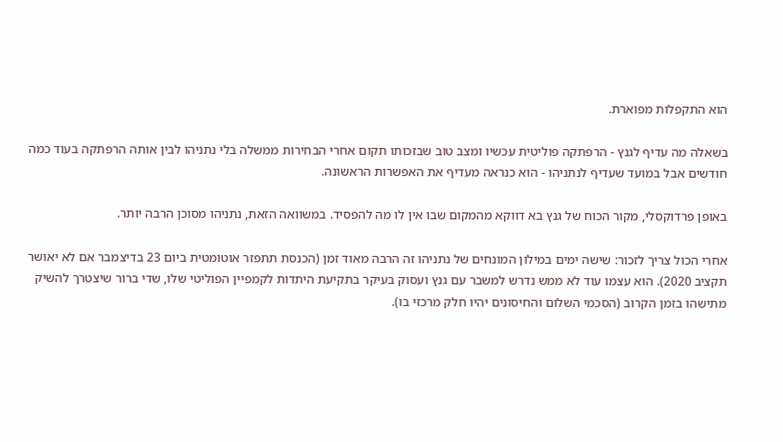הוא התקפלות מפוארת.

בשאלה מה עדיף לגנץ - הרפתקה פוליטית עכשיו ומצב טוב שבזכותו תקום אחרי הבחירות ממשלה בלי נתניהו לבין אותה הרפתקה בעוד כמה חודשים אבל במועד שעדיף לנתניהו - הוא כנראה מעדיף את האפשרות הראשונה.

באופן פרדוקסלי, מקור הכוח של גנץ בא דווקא מהמקום שבו אין לו מה להפסיד. במשוואה הזאת, נתניהו מסוכן הרבה יותר.

אחרי הכול צריך לזכור: שישה ימים במילון המונחים של נתניהו זה הרבה מאוד זמן (הכנסת תתפזר אוטומטית ביום 23 בדיצמבר אם לא יאושר תקציב 2020). הוא עצמו עוד לא ממש נדרש למשבר עם גנץ ועסוק בעיקר בתקיעת היתדות לקמפיין הפוליטי שלו, שדי ברור שיצטרך להשיק מתישהו בזמן הקרוב (הסכמי השלום והחיסונים יהיו חלק מרכזי בו).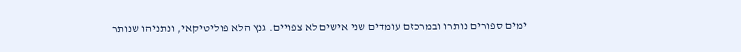ימים ספורים נותרו ובמרכזם עומדים שני אישים לא צפויים. גנץ הלא פוליטיקאי, ונתניהו שנותר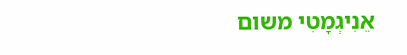אֵנִיגְמָטִי משום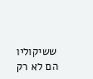ששיקוליו הם לא רק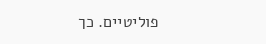פוליטיים. כך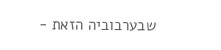שבערבוביה הזאת -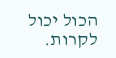הכול יכול לקרות.